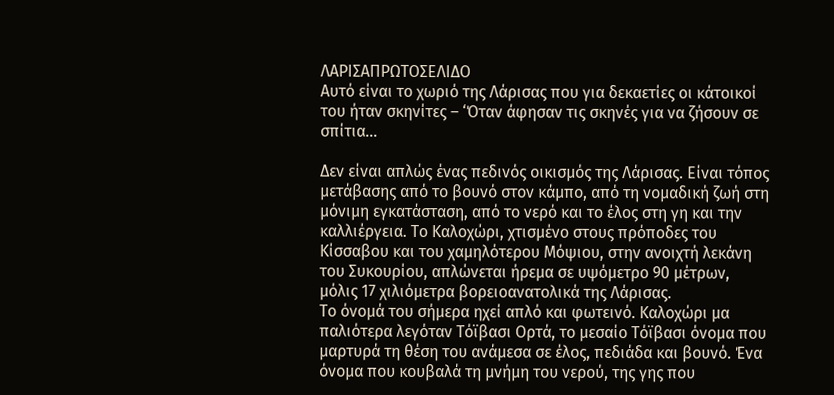ΛΑΡΙΣΑΠΡΩΤΟΣΕΛΙΔΟ
Αυτό είναι το χωριό της Λάρισας που για δεκαετίες οι κάτοικοί του ήταν σκηνίτες – ‘Όταν άφησαν τις σκηνές για να ζήσουν σε σπίτια…

Δεν είναι απλώς ένας πεδινός οικισμός της Λάρισας. Είναι τόπος μετάβασης από το βουνό στον κάμπο, από τη νομαδική ζωή στη μόνιμη εγκατάσταση, από το νερό και το έλος στη γη και την καλλιέργεια. Το Καλοχώρι, χτισμένο στους πρόποδες του Κίσσαβου και του χαμηλότερου Μόψιου, στην ανοιχτή λεκάνη του Συκουρίου, απλώνεται ήρεμα σε υψόμετρο 90 μέτρων, μόλις 17 χιλιόμετρα βορειοανατολικά της Λάρισας.
Το όνομά του σήμερα ηχεί απλό και φωτεινό. Καλοχώρι μα παλιότερα λεγόταν Τόϊβασι Ορτά, το μεσαίο Τόϊβασι όνομα που μαρτυρά τη θέση του ανάμεσα σε έλος, πεδιάδα και βουνό. Ένα όνομα που κουβαλά τη μνήμη του νερού, της γης που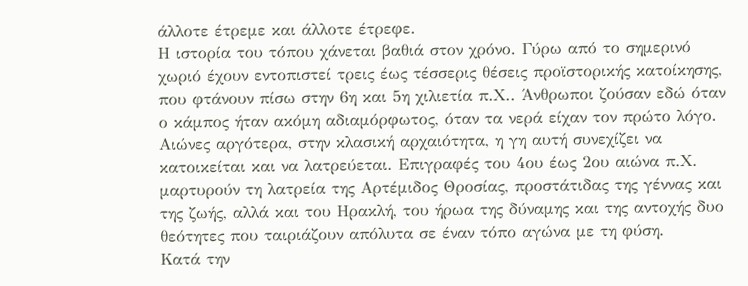άλλοτε έτρεμε και άλλοτε έτρεφε.
Η ιστορία του τόπου χάνεται βαθιά στον χρόνο. Γύρω από το σημερινό χωριό έχουν εντοπιστεί τρεις έως τέσσερις θέσεις προϊστορικής κατοίκησης, που φτάνουν πίσω στην 6η και 5η χιλιετία π.Χ.. Άνθρωποι ζούσαν εδώ όταν ο κάμπος ήταν ακόμη αδιαμόρφωτος, όταν τα νερά είχαν τον πρώτο λόγο. Αιώνες αργότερα, στην κλασική αρχαιότητα, η γη αυτή συνεχίζει να κατοικείται και να λατρεύεται. Επιγραφές του 4ου έως 2ου αιώνα π.Χ. μαρτυρούν τη λατρεία της Αρτέμιδος Θροσίας, προστάτιδας της γέννας και της ζωής, αλλά και του Ηρακλή, του ήρωα της δύναμης και της αντοχής δυο θεότητες που ταιριάζουν απόλυτα σε έναν τόπο αγώνα με τη φύση.
Κατά την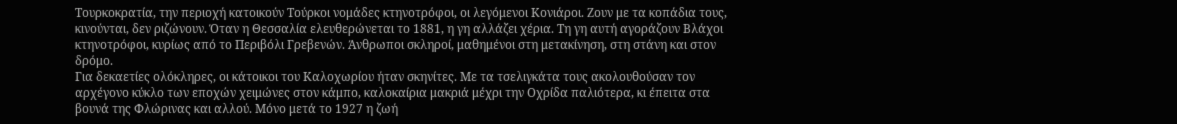Τουρκοκρατία, την περιοχή κατοικούν Τούρκοι νομάδες κτηνοτρόφοι, οι λεγόμενοι Κονιάροι. Ζουν με τα κοπάδια τους, κινούνται, δεν ριζώνουν. Όταν η Θεσσαλία ελευθερώνεται το 1881, η γη αλλάζει χέρια. Τη γη αυτή αγοράζουν Βλάχοι κτηνοτρόφοι, κυρίως από το Περιβόλι Γρεβενών. Άνθρωποι σκληροί, μαθημένοι στη μετακίνηση, στη στάνη και στον δρόμο.
Για δεκαετίες ολόκληρες, οι κάτοικοι του Καλοχωρίου ήταν σκηνίτες. Με τα τσελιγκάτα τους ακολουθούσαν τον αρχέγονο κύκλο των εποχών χειμώνες στον κάμπο, καλοκαίρια μακριά μέχρι την Οχρίδα παλιότερα, κι έπειτα στα βουνά της Φλώρινας και αλλού. Μόνο μετά το 1927 η ζωή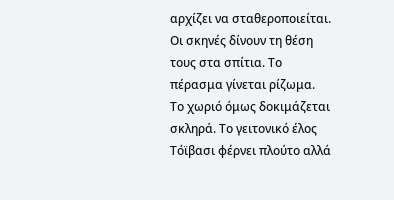αρχίζει να σταθεροποιείται. Οι σκηνές δίνουν τη θέση τους στα σπίτια. Το πέρασμα γίνεται ρίζωμα.
Το χωριό όμως δοκιμάζεται σκληρά. Το γειτονικό έλος Τόϊβασι φέρνει πλούτο αλλά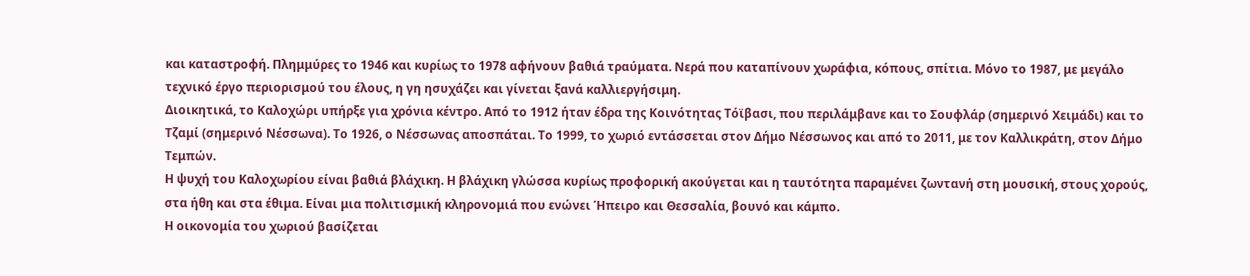και καταστροφή. Πλημμύρες το 1946 και κυρίως το 1978 αφήνουν βαθιά τραύματα. Νερά που καταπίνουν χωράφια, κόπους, σπίτια. Μόνο το 1987, με μεγάλο τεχνικό έργο περιορισμού του έλους, η γη ησυχάζει και γίνεται ξανά καλλιεργήσιμη.
Διοικητικά, το Καλοχώρι υπήρξε για χρόνια κέντρο. Από το 1912 ήταν έδρα της Κοινότητας Τόϊβασι, που περιλάμβανε και το Σουφλάρ (σημερινό Χειμάδι) και το Τζαμί (σημερινό Νέσσωνα). Το 1926, ο Νέσσωνας αποσπάται. Το 1999, το χωριό εντάσσεται στον Δήμο Νέσσωνος και από το 2011, με τον Καλλικράτη, στον Δήμο Τεμπών.
Η ψυχή του Καλοχωρίου είναι βαθιά βλάχικη. Η βλάχικη γλώσσα κυρίως προφορική ακούγεται και η ταυτότητα παραμένει ζωντανή στη μουσική, στους χορούς, στα ήθη και στα έθιμα. Είναι μια πολιτισμική κληρονομιά που ενώνει Ήπειρο και Θεσσαλία, βουνό και κάμπο.
Η οικονομία του χωριού βασίζεται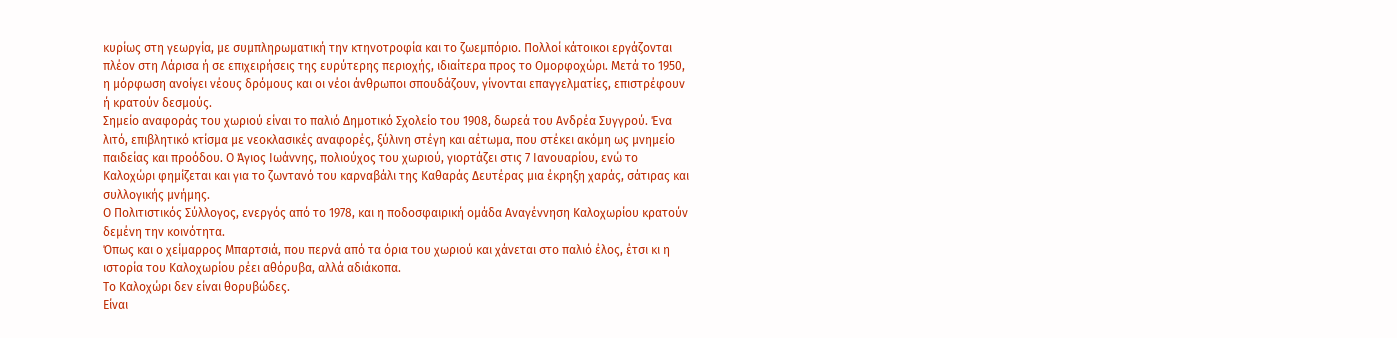κυρίως στη γεωργία, με συμπληρωματική την κτηνοτροφία και το ζωεμπόριο. Πολλοί κάτοικοι εργάζονται πλέον στη Λάρισα ή σε επιχειρήσεις της ευρύτερης περιοχής, ιδιαίτερα προς το Ομορφοχώρι. Μετά το 1950, η μόρφωση ανοίγει νέους δρόμους και οι νέοι άνθρωποι σπουδάζουν, γίνονται επαγγελματίες, επιστρέφουν ή κρατούν δεσμούς.
Σημείο αναφοράς του χωριού είναι το παλιό Δημοτικό Σχολείο του 1908, δωρεά του Ανδρέα Συγγρού. Ένα λιτό, επιβλητικό κτίσμα με νεοκλασικές αναφορές, ξύλινη στέγη και αέτωμα, που στέκει ακόμη ως μνημείο παιδείας και προόδου. Ο Άγιος Ιωάννης, πολιούχος του χωριού, γιορτάζει στις 7 Ιανουαρίου, ενώ το Καλοχώρι φημίζεται και για το ζωντανό του καρναβάλι της Καθαράς Δευτέρας μια έκρηξη χαράς, σάτιρας και συλλογικής μνήμης.
Ο Πολιτιστικός Σύλλογος, ενεργός από το 1978, και η ποδοσφαιρική ομάδα Αναγέννηση Καλοχωρίου κρατούν δεμένη την κοινότητα.
Όπως και ο χείμαρρος Μπαρτσιά, που περνά από τα όρια του χωριού και χάνεται στο παλιό έλος, έτσι κι η ιστορία του Καλοχωρίου ρέει αθόρυβα, αλλά αδιάκοπα.
Το Καλοχώρι δεν είναι θορυβώδες.
Είναι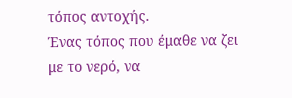τόπος αντοχής.
Ένας τόπος που έμαθε να ζει με το νερό, να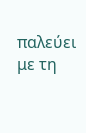παλεύει με τη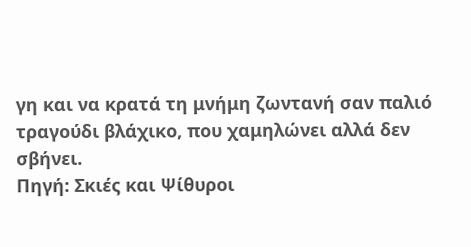γη και να κρατά τη μνήμη ζωντανή σαν παλιό τραγούδι βλάχικο, που χαμηλώνει αλλά δεν σβήνει.
Πηγή: Σκιές και Ψίθυροι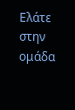Ελάτε στην ομάδα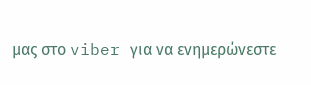μας στο viber για να ενημερώνεστε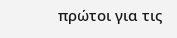πρώτοι για τις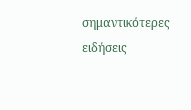σημαντικότερες ειδήσεις